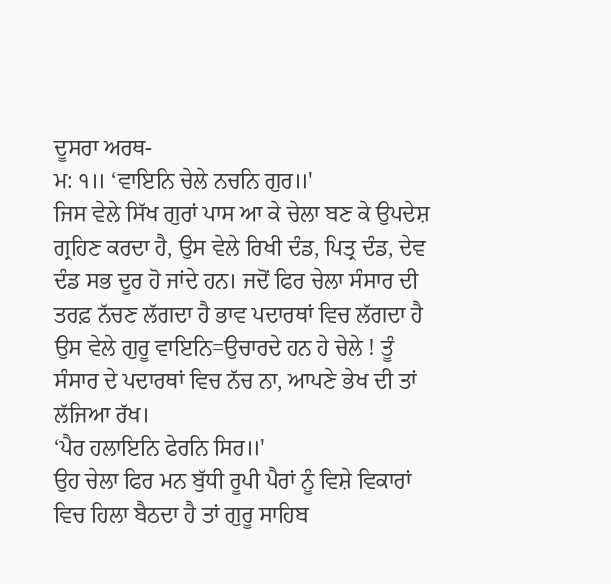ਦੂਸਰਾ ਅਰਥ-
ਮ: ੧॥ ‘ਵਾਇਨਿ ਚੇਲੇ ਨਚਨਿ ਗੁਰ॥'
ਜਿਸ ਵੇਲੇ ਸਿੱਖ ਗੁਰਾਂ ਪਾਸ ਆ ਕੇ ਚੇਲਾ ਬਣ ਕੇ ਉਪਦੇਸ਼ ਗ੍ਰਹਿਣ ਕਰਦਾ ਹੈ, ਉਸ ਵੇਲੇ ਰਿਖੀ ਦੰਡ, ਪਿਤ੍ਰ ਦੰਡ, ਦੇਵ ਦੰਡ ਸਭ ਦੂਰ ਹੋ ਜਾਂਦੇ ਹਨ। ਜਦੋਂ ਫਿਰ ਚੇਲਾ ਸੰਸਾਰ ਦੀ ਤਰਫ਼ ਨੱਚਣ ਲੱਗਦਾ ਹੈ ਭਾਵ ਪਦਾਰਥਾਂ ਵਿਚ ਲੱਗਦਾ ਹੈ ਉਸ ਵੇਲੇ ਗੁਰੂ ਵਾਇਨਿ=ਉਚਾਰਦੇ ਹਨ ਹੇ ਚੇਲੇ ! ਤੂੰ ਸੰਸਾਰ ਦੇ ਪਦਾਰਥਾਂ ਵਿਚ ਨੱਚ ਨਾ, ਆਪਣੇ ਭੇਖ ਦੀ ਤਾਂ ਲੱਜਿਆ ਰੱਖ।
‘ਪੈਰ ਹਲਾਇਨਿ ਫੇਰਨਿ ਸਿਰ॥'
ਉਹ ਚੇਲਾ ਫਿਰ ਮਨ ਬੁੱਧੀ ਰੂਪੀ ਪੈਰਾਂ ਨੂੰ ਵਿਸ਼ੇ ਵਿਕਾਰਾਂ ਵਿਚ ਹਿਲਾ ਬੈਠਦਾ ਹੈ ਤਾਂ ਗੁਰੂ ਸਾਹਿਬ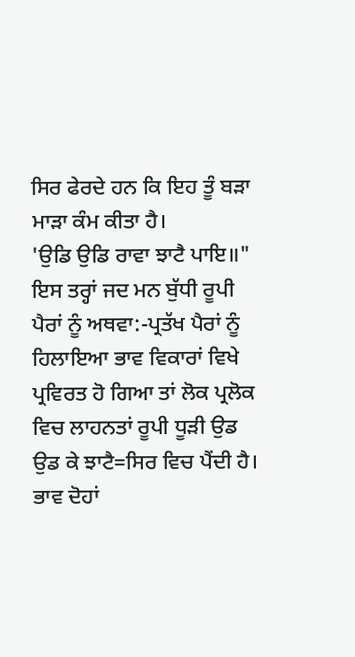ਸਿਰ ਫੇਰਦੇ ਹਨ ਕਿ ਇਹ ਤੂੰ ਬੜਾ ਮਾੜਾ ਕੰਮ ਕੀਤਾ ਹੈ।
'ਉਡਿ ਉਡਿ ਰਾਵਾ ਝਾਟੈ ਪਾਇ॥"
ਇਸ ਤਰ੍ਹਾਂ ਜਦ ਮਨ ਬੁੱਧੀ ਰੂਪੀ ਪੈਰਾਂ ਨੂੰ ਅਥਵਾ:-ਪ੍ਰਤੱਖ ਪੈਰਾਂ ਨੂੰ ਹਿਲਾਇਆ ਭਾਵ ਵਿਕਾਰਾਂ ਵਿਖੇ ਪ੍ਰਵਿਰਤ ਹੋ ਗਿਆ ਤਾਂ ਲੋਕ ਪ੍ਰਲੋਕ ਵਿਚ ਲਾਹਨਤਾਂ ਰੂਪੀ ਧੂੜੀ ਉਡ ਉਡ ਕੇ ਝਾਟੈ=ਸਿਰ ਵਿਚ ਪੈਂਦੀ ਹੈ। ਭਾਵ ਦੋਹਾਂ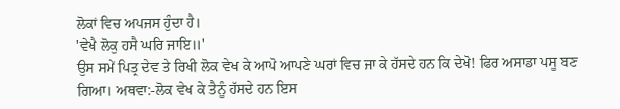ਲੋਕਾਂ ਵਿਚ ਅਪਜਸ ਹੁੰਦਾ ਹੈ।
'ਵੇਖੈ ਲੋਕੁ ਹਸੈ ਘਰਿ ਜਾਇ॥'
ਉਸ ਸਮੇਂ ਪਿਤ੍ਰ ਦੇਵ ਤੇ ਰਿਖੀ ਲੋਕ ਵੇਖ ਕੇ ਆਪੋ ਆਪਣੇ ਘਰਾਂ ਵਿਚ ਜਾ ਕੇ ਹੱਸਦੇ ਹਨ ਕਿ ਦੇਖੋ! ਫਿਰ ਅਸਾਡਾ ਪਸੂ ਬਣ ਗਿਆ। ਅਥਵਾ:-ਲੋਕ ਵੇਖ ਕੇ ਤੈਨੂੰ ਹੱਸਦੇ ਹਨ ਇਸ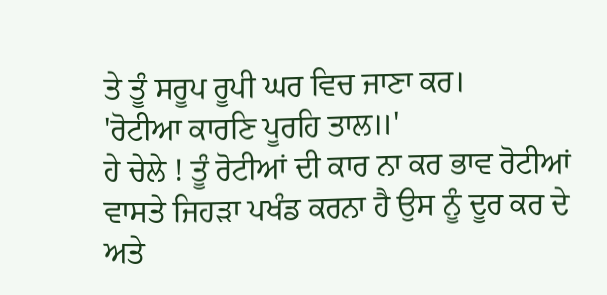ਤੇ ਤੂੰ ਸਰੂਪ ਰੂਪੀ ਘਰ ਵਿਚ ਜਾਣਾ ਕਰ।
'ਰੋਟੀਆ ਕਾਰਣਿ ਪੂਰਹਿ ਤਾਲ॥'
ਹੇ ਚੇਲੇ ! ਤੂੰ ਰੋਟੀਆਂ ਦੀ ਕਾਰ ਨਾ ਕਰ ਭਾਵ ਰੋਟੀਆਂ ਵਾਸਤੇ ਜਿਹੜਾ ਪਖੰਡ ਕਰਨਾ ਹੈ ਉਸ ਨੂੰ ਦੂਰ ਕਰ ਦੇ ਅਤੇ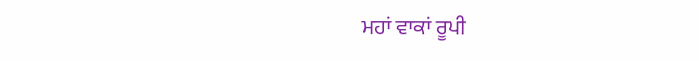ਮਹਾਂ ਵਾਕਾਂ ਰੂਪੀ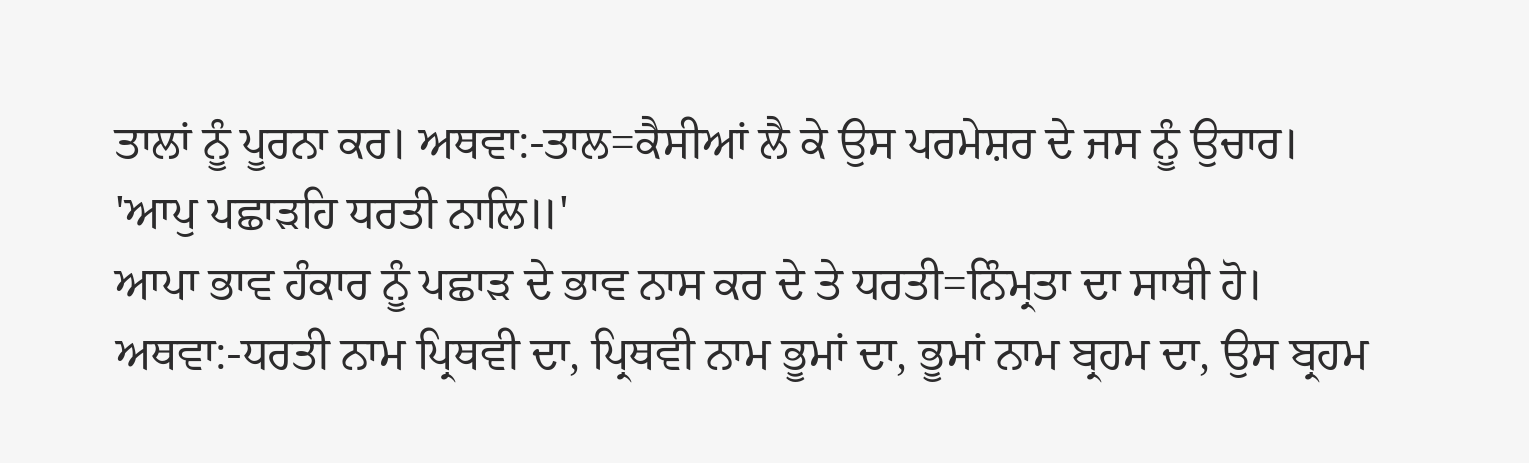ਤਾਲਾਂ ਨੂੰ ਪੂਰਨਾ ਕਰ। ਅਥਵਾ:-ਤਾਲ=ਕੈਸੀਆਂ ਲੈ ਕੇ ਉਸ ਪਰਮੇਸ਼ਰ ਦੇ ਜਸ ਨੂੰ ਉਚਾਰ।
'ਆਪੁ ਪਛਾੜਹਿ ਧਰਤੀ ਨਾਲਿ॥'
ਆਪਾ ਭਾਵ ਹੰਕਾਰ ਨੂੰ ਪਛਾੜ ਦੇ ਭਾਵ ਨਾਸ ਕਰ ਦੇ ਤੇ ਧਰਤੀ=ਨਿੰਮ੍ਰਤਾ ਦਾ ਸਾਥੀ ਹੋ।
ਅਥਵਾ:-ਧਰਤੀ ਨਾਮ ਪ੍ਰਿਥਵੀ ਦਾ, ਪ੍ਰਿਥਵੀ ਨਾਮ ਭੂਮਾਂ ਦਾ, ਭੂਮਾਂ ਨਾਮ ਬ੍ਰਹਮ ਦਾ, ਉਸ ਬ੍ਰਹਮ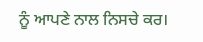ਨੂੰ ਆਪਣੇ ਨਾਲ ਨਿਸਚੇ ਕਰ।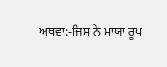ਅਥਵਾ:-ਜਿਸ ਨੇ ਮਾਯਾ ਰੂਪ